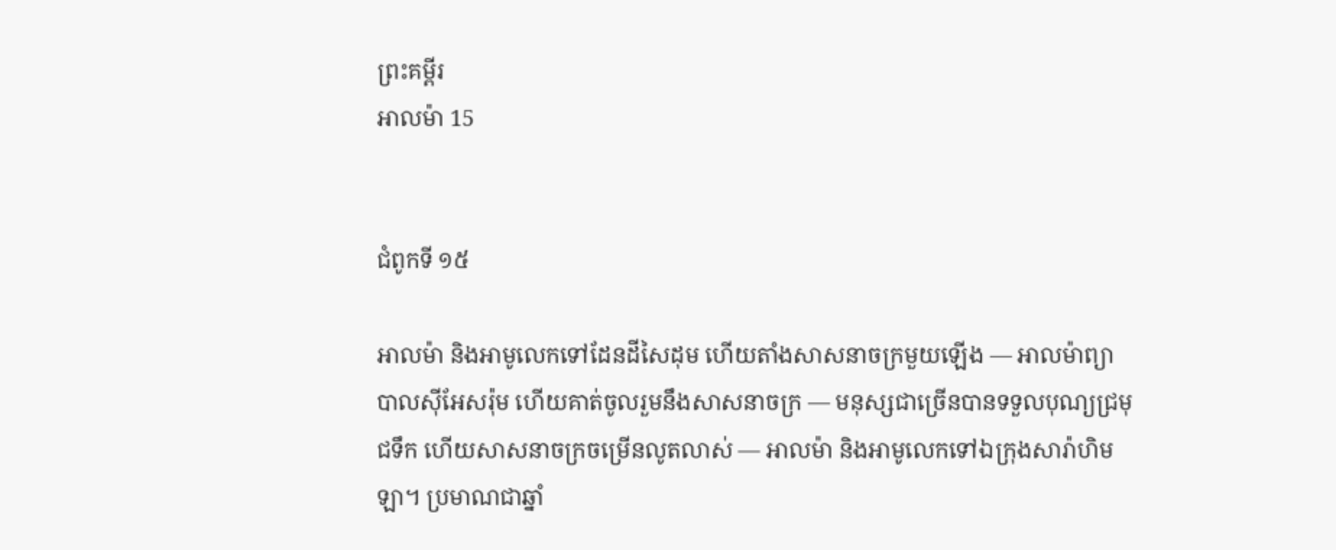ព្រះគម្ពីរ
អាលម៉ា 15


ជំពូកទី ១៥

អាលម៉ា និងអាមូលេកទៅដែនដីសៃដុម ហើយតាំងសាសនាចក្រមួយឡើង — អាលម៉ាព្យាបាលស៊ីអែសរ៉ុម ហើយគាត់ចូលរួមនឹងសាសនាចក្រ — មនុស្សជាច្រើនបានទទួលបុណ្យជ្រមុជទឹក ហើយសាសនាចក្រចម្រើនលូតលាស់ — អាលម៉ា និងអាមូលេកទៅឯក្រុងសារ៉ាហិមឡា។ ប្រមាណជាឆ្នាំ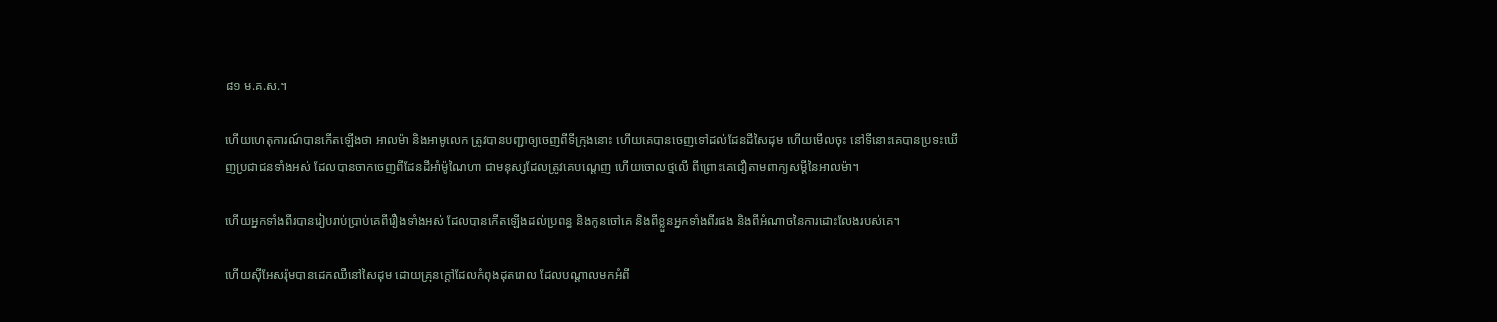៨១ ម.គ.ស.។

ហើយហេតុការណ៍បានកើតឡើងថា អាលម៉ា និងអាមូលេក ត្រូវបានបញ្ជាឲ្យចេញពីទីក្រុងនោះ ហើយគេបានចេញទៅដល់ដែនដីសៃដុម ហើយមើលចុះ នៅទីនោះគេបានប្រទះឃើញប្រជាជនទាំងអស់ ដែលបានចាកចេញពីដែនដីអាំម៉ូណៃហា ជាមនុស្សដែលត្រូវគេបណ្ដេញ ហើយចោលថ្មលើ ពីព្រោះគេជឿតាមពាក្យសម្ដីនៃអាលម៉ា។

ហើយអ្នកទាំងពីរបានរៀបរាប់ប្រាប់គេពីរឿងទាំងអស់ ដែលបានកើតឡើងដល់ប្រពន្ធ និងកូនចៅគេ និងពីខ្លួនអ្នកទាំងពីរផង និងពីអំណាចនៃការដោះលែងរបស់គេ។

ហើយស៊ីអែសរ៉ុមបានដេកឈឺនៅសៃដុម ដោយគ្រុនក្ដៅដែលកំពុងដុតរោល ដែលបណ្ដាលមកអំពី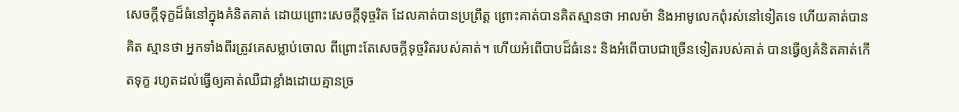សេចក្ដីទុក្ខដ៏ធំនៅក្នុងគំនិតគាត់ ដោយព្រោះសេចក្ដីទុច្ចរិត ដែលគាត់បានប្រព្រឹត្ត ព្រោះគាត់បានគិតស្មានថា អាលម៉ា និងអាមូលេកពុំរស់នៅទៀតទេ ហើយគាត់បានគិត ស្មានថា អ្នកទាំងពីរត្រូវគេសម្លាប់ចោល ពីព្រោះតែសេចក្ដីទុច្ចរិតរបស់គាត់។ ហើយអំពើបាបដ៏ធំនេះ និងអំពើបាបជាច្រើនទៀតរបស់គាត់ បានធ្វើឲ្យគំនិតគាត់កើតទុក្ខ រហូតដល់ធ្វើឲ្យគាត់ឈឺជាខ្លាំងដោយគ្មានច្រ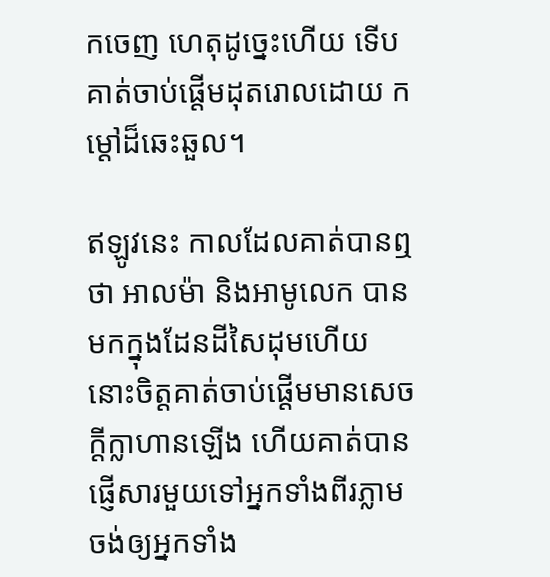កចេញ ហេតុដូច្នេះហើយ ទើបគាត់ចាប់ផ្ដើមដុតរោលដោយ កម្ដៅដ៏ឆេះឆួល។

ឥឡូវនេះ កាលដែលគាត់បានឮថា អាលម៉ា និងអាមូលេក បានមកក្នុងដែនដីសៃដុមហើយ នោះចិត្តគាត់ចាប់ផ្ដើមមានសេចក្ដីក្លាហានឡើង ហើយគាត់បានផ្ញើសារមួយទៅអ្នកទាំងពីរភ្លាម ចង់ឲ្យអ្នកទាំង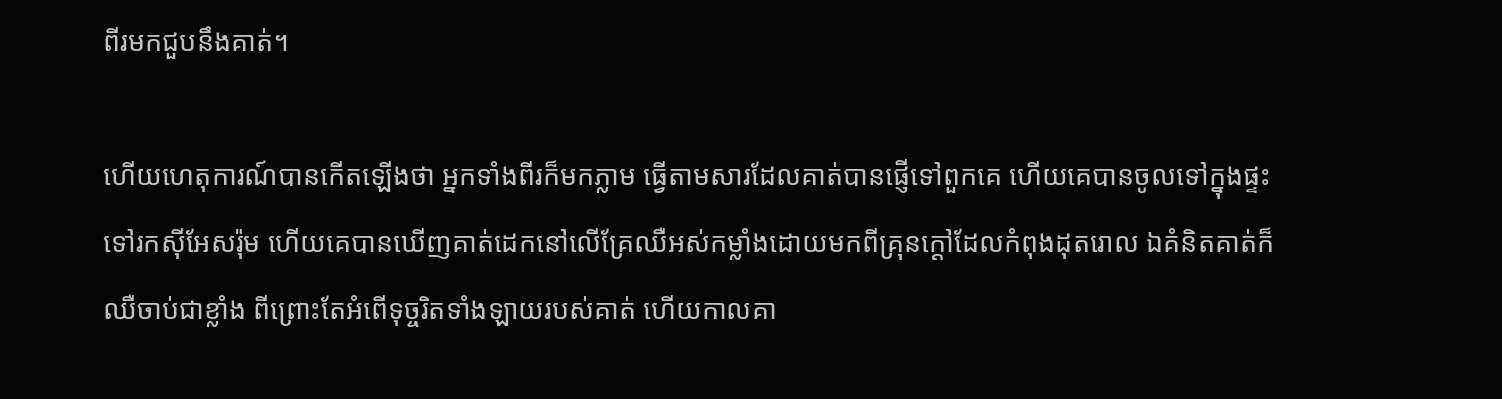ពីរមកជួបនឹងគាត់។

ហើយហេតុការណ៍បានកើតឡើងថា អ្នកទាំងពីរក៏មកភ្លាម ធ្វើតាមសារដែលគាត់បានផ្ញើទៅពួកគេ ហើយគេបានចូលទៅក្នុងផ្ទះ ទៅរកស៊ីអែសរ៉ុម ហើយគេបានឃើញគាត់ដេកនៅលើគ្រែឈឺអស់កម្លាំងដោយមកពីគ្រុនក្ដៅដែលកំពុងដុតរោល ឯគំនិតគាត់ក៏ឈឺចាប់ជាខ្លាំង ពីព្រោះតែអំពើទុច្ចរិតទាំងឡាយរបស់គាត់ ហើយកាលគា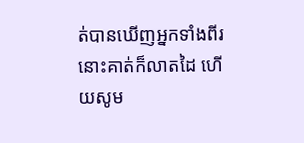ត់បានឃើញអ្នកទាំងពីរ នោះគាត់ក៏លាតដៃ ហើយសូម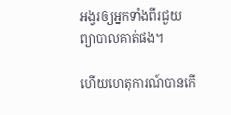អង្វរឲ្យអ្នកទាំងពីរជួយព្យាបាលគាត់ផង។

ហើយហេតុការណ៍បានកើ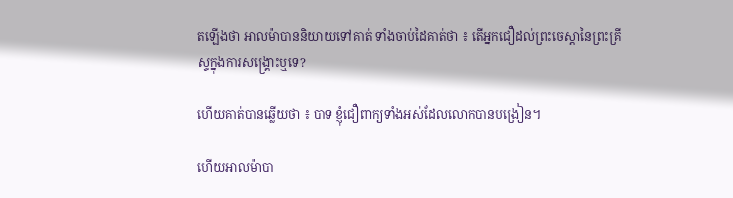តឡើងថា អាលម៉ាបាននិយាយទៅគាត់ ទាំងចាប់ដៃគាត់ថា ៖ តើអ្នកជឿដល់ព្រះចេស្ដានៃព្រះគ្រីស្ទក្នុងការសង្គ្រោះឬទេ?

ហើយគាត់បានឆ្លើយថា ៖ បាទ ខ្ញុំជឿពាក្យទាំងអស់ដែលលោកបានបង្រៀន។

ហើយអាលម៉ាបា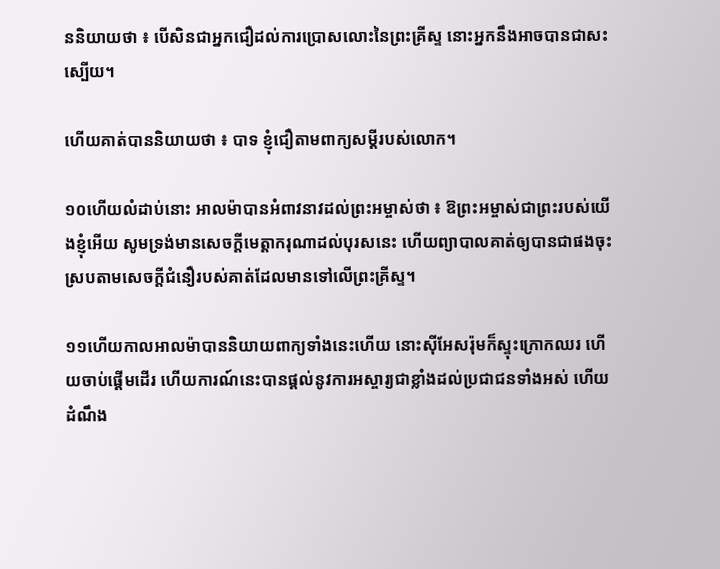ននិយាយថា ៖ បើសិនជាអ្នកជឿដល់ការប្រោសលោះនៃព្រះគ្រីស្ទ នោះអ្នកនឹងអាចបានជាសះស្បើយ។

ហើយគាត់បាននិយាយថា ៖ បាទ ខ្ញុំជឿតាមពាក្យសម្ដីរបស់លោក។

១០ហើយលំដាប់នោះ អាលម៉ាបានអំពាវនាវដល់ព្រះអម្ចាស់ថា ៖ ឱព្រះអម្ចាស់ជាព្រះរបស់យើងខ្ញុំអើយ សូមទ្រង់មានសេចក្ដីមេត្តាករុណាដល់បុរសនេះ ហើយព្យាបាលគាត់ឲ្យបានជាផងចុះ ស្របតាមសេចក្ដីជំនឿរបស់គាត់ដែលមានទៅលើព្រះគ្រីស្ទ។

១១ហើយកាលអាលម៉ាបាននិយាយពាក្យទាំងនេះហើយ នោះស៊ីអែសរ៉ុមក៏ស្ទុះក្រោកឈរ ហើយចាប់ផ្ដើមដើរ ហើយការណ៍នេះបានផ្ដល់នូវការអស្ចារ្យជាខ្លាំងដល់ប្រជាជនទាំងអស់ ហើយដំណឹង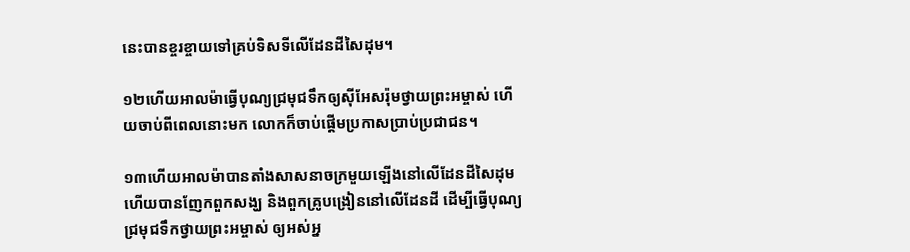នេះបានខ្ចរខ្ចាយទៅគ្រប់ទិសទីលើដែនដីសៃដុម។

១២ហើយអាលម៉ាធ្វើបុណ្យជ្រមុជទឹកឲ្យស៊ីអែសរ៉ុមថ្វាយព្រះអម្ចាស់ ហើយចាប់ពីពេលនោះមក លោកក៏ចាប់ផ្ដើមប្រកាសប្រាប់ប្រជាជន។

១៣ហើយអាលម៉ាបានតាំងសាសនាចក្រមួយឡើងនៅលើដែនដីសៃដុម ហើយបានញែកពួកសង្ឃ និងពួកគ្រូបង្រៀននៅលើដែនដី ដើម្បីធ្វើបុណ្យជ្រមុជទឹកថ្វាយព្រះអម្ចាស់ ឲ្យអស់អ្ន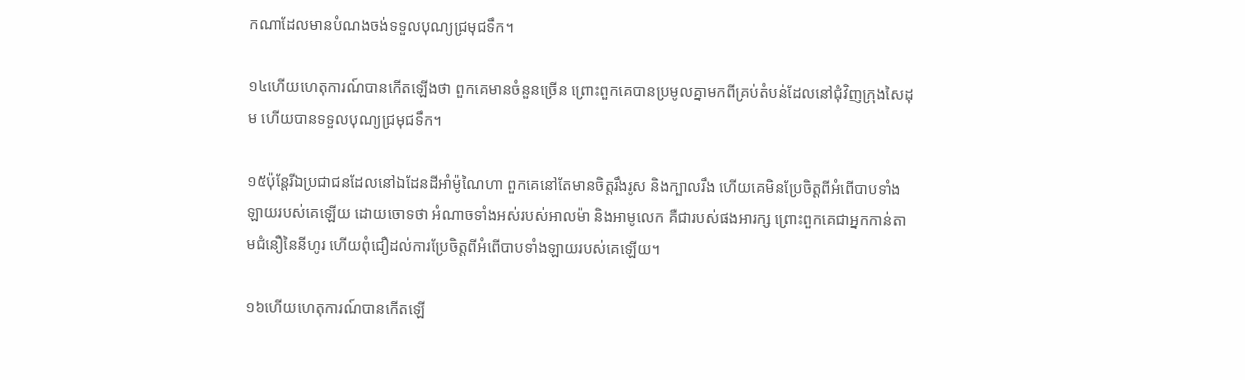កណាដែលមានបំណងចង់ទទួលបុណ្យជ្រមុជទឹក។

១៤ហើយហេតុការណ៍បានកើតឡើងថា ពួកគេមានចំនួនច្រើន ព្រោះពួកគេបានប្រមូលគ្នាមកពីគ្រប់តំបន់ដែលនៅជុំវិញក្រុងសៃដុម ហើយបានទទួលបុណ្យជ្រមុជទឹក។

១៥ប៉ុន្តែរីឯប្រជាជនដែលនៅឯដែនដីអាំម៉ូណៃហា ពួកគេនៅតែមានចិត្តរឹងរូស និងក្បាលរឹង ហើយគេមិនប្រែចិត្តពីអំពើបាបទាំងឡាយរបស់គេឡើយ ដោយចោទថា អំណាចទាំងអស់របស់អាលម៉ា និងអាមូលេក គឺជារបស់ផងអារក្ស ព្រោះពួកគេជាអ្នកកាន់តាមជំនឿនៃនីហូរ ហើយពុំជឿដល់ការប្រែចិត្តពីអំពើបាបទាំងឡាយរបស់គេឡើយ។

១៦ហើយហេតុការណ៍បានកើតឡើ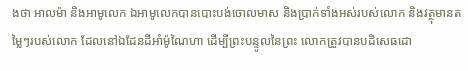ងថា អាលម៉ា និងអាមូលេក ឯអាមូលេកបានបោះបង់ចោលមាស និងប្រាក់ទាំងអស់របស់លោក និងវត្ថុមានតម្លៃៗរបស់លោក ដែលនៅឯដែនដីអាំម៉ូណៃហា ដើម្បីព្រះបន្ទូលនៃព្រះ លោកត្រូវបានបដិសេធដោ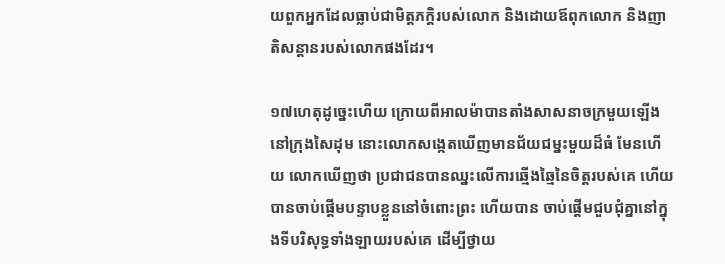យពួកអ្នកដែលធ្លាប់ជាមិត្តភក្តិរបស់លោក និងដោយឪពុកលោក និងញាតិសន្តានរបស់លោកផងដែរ។

១៧ហេតុដូច្នេះហើយ ក្រោយពីអាលម៉ាបានតាំងសាសនាចក្រមួយឡើងនៅក្រុងសៃដុម នោះលោកសង្កេតឃើញមានជ័យជម្នះមួយដ៏ធំ មែនហើយ លោកឃើញថា ប្រជាជនបានឈ្នះលើការឆ្មើងឆ្មៃនៃចិត្តរបស់គេ ហើយបានចាប់ផ្ដើមបន្ទាបខ្លួននៅចំពោះព្រះ ហើយបាន ចាប់ផ្ដើមជួបជុំគ្នានៅក្នុងទីបរិសុទ្ធទាំងឡាយរបស់គេ ដើម្បីថ្វាយ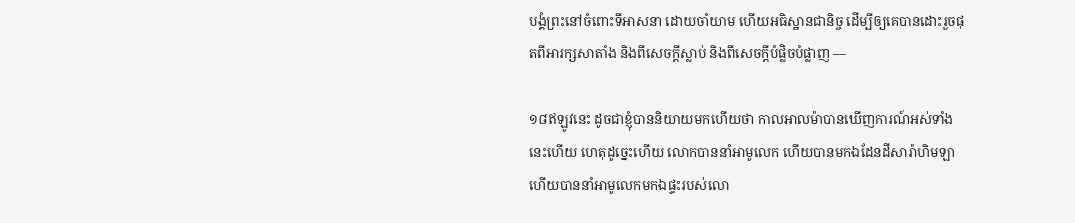បង្គំព្រះនៅចំពោះទីអាសនា ដោយចាំយាម ហើយអធិស្ឋានជានិច្ច ដើម្បីឲ្យគេបានដោះរួចផុតពីអារក្សសាតាំង និងពីសេចក្ដីស្លាប់ និងពីសេចក្ដីបំផ្លិចបំផ្លាញ —

១៨ឥឡូវនេះ ដូចជាខ្ញុំបាននិយាយមកហើយថា កាលអាលម៉ាបានឃើញការណ៍អស់ទាំងនេះហើយ ហេតុដូច្នេះហើយ លោកបាននាំអាមូលេក ហើយបានមកឯដែនដីសារ៉ាហិមឡា ហើយបាននាំអាមូលេកមកឯផ្ទះរបស់លោ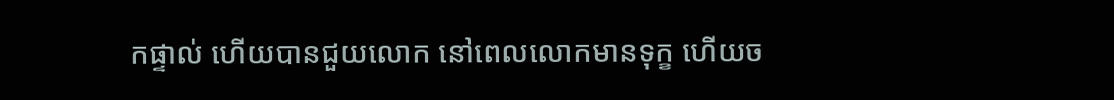កផ្ទាល់ ហើយបានជួយលោក នៅពេលលោកមានទុក្ខ ហើយច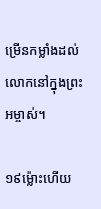ម្រើនកម្លាំងដល់លោកនៅក្នុងព្រះអម្ចាស់។

១៩ម្ល៉ោះហើយ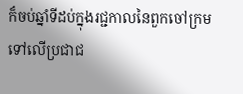ក៏ចប់ឆ្នាំទីដប់ក្នុងរជ្ជកាលនៃពួកចៅក្រមទៅលើប្រជាជ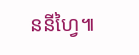ននីហ្វៃ៕